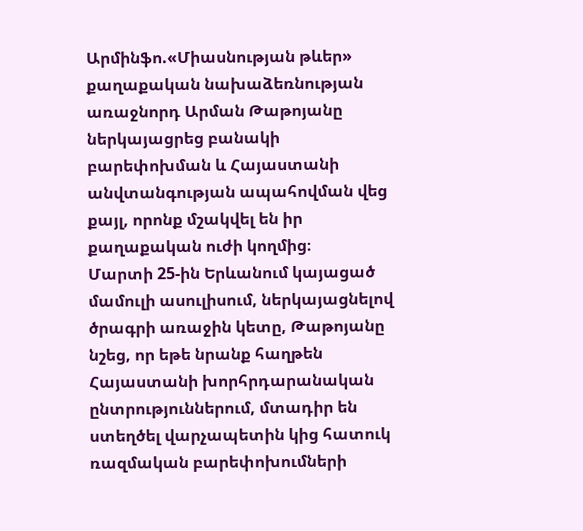Արմինֆո.«Միասնության թևեր» քաղաքական նախաձեռնության առաջնորդ Արման Թաթոյանը ներկայացրեց բանակի բարեփոխման և Հայաստանի անվտանգության ապահովման վեց քայլ, որոնք մշակվել են իր քաղաքական ուժի կողմից։
Մարտի 25-ին Երևանում կայացած մամուլի ասուլիսում, ներկայացնելով ծրագրի առաջին կետը, Թաթոյանը նշեց, որ եթե նրանք հաղթեն Հայաստանի խորհրդարանական ընտրություններում, մտադիր են ստեղծել վարչապետին կից հատուկ ռազմական բարեփոխումների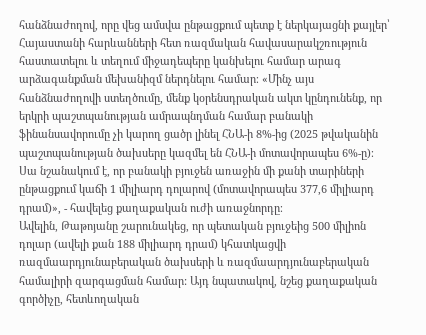հանձնաժողով, որը վեց ամսվա ընթացքում պետք է ներկայացնի քայլեր՝ Հայաստանի հարևանների հետ ռազմական հավասարակշռություն հաստատելու և տեղում միջադեպերը կանխելու համար արագ արձագանքման մեխանիզմ ներդնելու համար։ «Մինչ այս հանձնաժողովի ստեղծումը, մենք կօրենսդրական ակտ կընդունենք, որ երկրի պաշտպանության ամրապնդման համար բանակի ֆինանսավորումը չի կարող ցածր լինել ՀՆԱ-ի 8%-ից (2025 թվականին պաշտպանության ծախսերը կազմել են ՀՆԱ-ի մոտավորապես 6%-ը)։ Սա նշանակում է, որ բանակի բյուջեն առաջին մի քանի տարիների ընթացքում կաճի 1 միլիարդ դոլարով (մոտավորապես 377,6 միլիարդ դրամ)», - հավելեց քաղաքական ուժի առաջնորդը։
Ավելին, Թաթոյանը շարունակեց, որ պետական բյուջեից 500 միլիոն դոլար (ավելի քան 188 միլիարդ դրամ) կհատկացվի ռազմաարդյունաբերական ծախսերի և ռազմաարդյունաբերական համալիրի զարգացման համար: Այդ նպատակով, նշեց քաղաքական գործիչը, հետևողական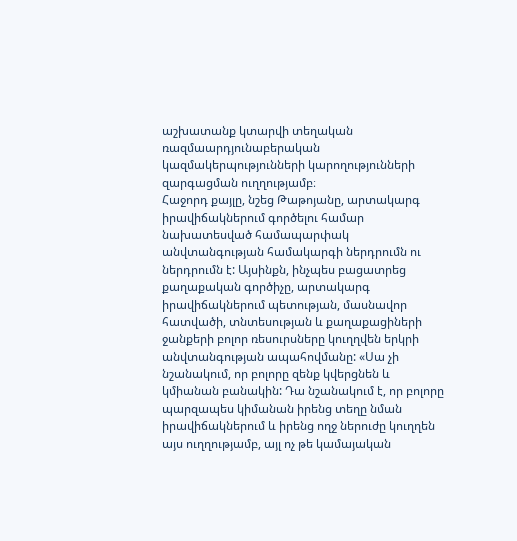աշխատանք կտարվի տեղական ռազմաարդյունաբերական կազմակերպությունների կարողությունների զարգացման ուղղությամբ։
Հաջորդ քայլը, նշեց Թաթոյանը, արտակարգ իրավիճակներում գործելու համար նախատեսված համապարփակ անվտանգության համակարգի ներդրումն ու ներդրումն է: Այսինքն, ինչպես բացատրեց քաղաքական գործիչը, արտակարգ իրավիճակներում պետության, մասնավոր հատվածի, տնտեսության և քաղաքացիների ջանքերի բոլոր ռեսուրսները կուղղվեն երկրի անվտանգության ապահովմանը: «Սա չի նշանակում, որ բոլորը զենք կվերցնեն և կմիանան բանակին: Դա նշանակում է, որ բոլորը պարզապես կիմանան իրենց տեղը նման իրավիճակներում և իրենց ողջ ներուժը կուղղեն այս ուղղությամբ, այլ ոչ թե կամայական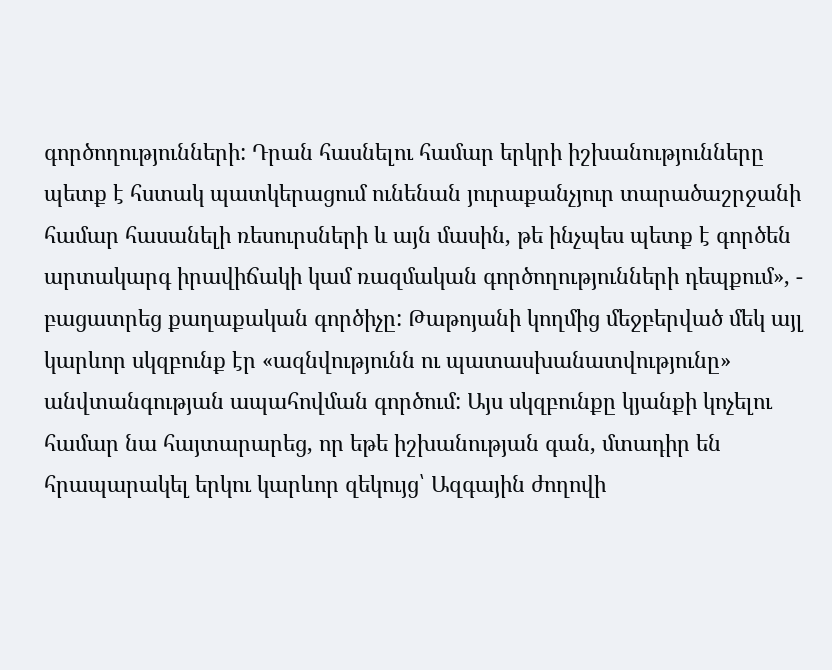գործողությունների: Դրան հասնելու համար երկրի իշխանությունները պետք է հստակ պատկերացում ունենան յուրաքանչյուր տարածաշրջանի համար հասանելի ռեսուրսների և այն մասին, թե ինչպես պետք է գործեն արտակարգ իրավիճակի կամ ռազմական գործողությունների դեպքում», -
բացատրեց քաղաքական գործիչը: Թաթոյանի կողմից մեջբերված մեկ այլ կարևոր սկզբունք էր «ազնվությունն ու պատասխանատվությունը» անվտանգության ապահովման գործում: Այս սկզբունքը կյանքի կոչելու համար նա հայտարարեց, որ եթե իշխանության գան, մտադիր են հրապարակել երկու կարևոր զեկույց՝ Ազգային ժողովի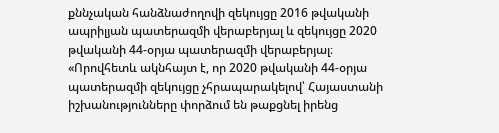քննչական հանձնաժողովի զեկույցը 2016 թվականի ապրիլյան պատերազմի վերաբերյալ և զեկույցը 2020 թվականի 44-օրյա պատերազմի վերաբերյալ։ «Որովհետև ակնհայտ է, որ 2020 թվականի 44-օրյա պատերազմի զեկույցը չհրապարակելով՝ Հայաստանի իշխանությունները փորձում են թաքցնել իրենց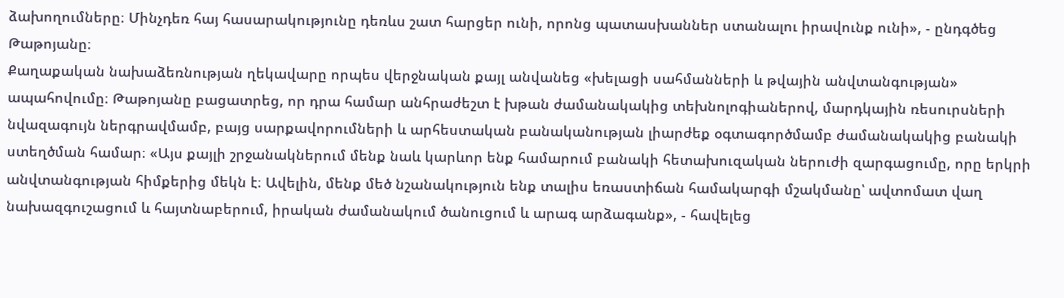ձախողումները։ Մինչդեռ հայ հասարակությունը դեռևս շատ հարցեր ունի, որոնց պատասխաններ ստանալու իրավունք ունի», - ընդգծեց Թաթոյանը։
Քաղաքական նախաձեռնության ղեկավարը որպես վերջնական քայլ անվանեց «խելացի սահմանների և թվային անվտանգության» ապահովումը։ Թաթոյանը բացատրեց, որ դրա համար անհրաժեշտ է խթան ժամանակակից տեխնոլոգիաներով, մարդկային ռեսուրսների նվազագույն ներգրավմամբ, բայց սարքավորումների և արհեստական բանականության լիարժեք օգտագործմամբ ժամանակակից բանակի ստեղծման համար։ «Այս քայլի շրջանակներում մենք նաև կարևոր ենք համարում բանակի հետախուզական ներուժի զարգացումը, որը երկրի անվտանգության հիմքերից մեկն է։ Ավելին, մենք մեծ նշանակություն ենք տալիս եռաստիճան համակարգի մշակմանը՝ ավտոմատ վաղ նախազգուշացում և հայտնաբերում, իրական ժամանակում ծանուցում և արագ արձագանք», - հավելեց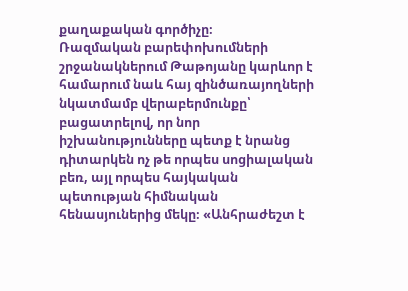քաղաքական գործիչը։
Ռազմական բարեփոխումների շրջանակներում Թաթոյանը կարևոր է համարում նաև հայ զինծառայողների նկատմամբ վերաբերմունքը՝ բացատրելով, որ նոր իշխանությունները պետք է նրանց դիտարկեն ոչ թե որպես սոցիալական բեռ, այլ որպես հայկական պետության հիմնական հենասյուներից մեկը։ «Անհրաժեշտ է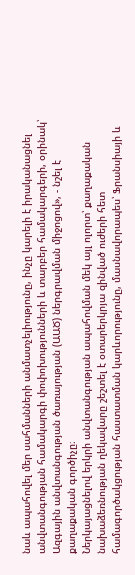նաև ապահովել մեր սահմանների անմատչելիությունը, ինչը կարելի է իրականացնել անվտանգության համակարգի փոփոխությունների և տարբեր համակարգերի, օրինակ՝ Ազգային անվտանգության ծառայության (ԱԱԾ) ներգրավման միջոցով», - նշել է քաղաքական գործիչը։
Ներկայացնելով երկրի անվտանգության ապահովման մեկ այլ ոլորտ՝ քաղաքական նախաձեռնության ղեկավարը շեշտել է օտարերկրյա զինված ուժերի հետ համագործակցության հաստատման կարևորությունը, մասնավորապես՝ Ֆրանսիայի և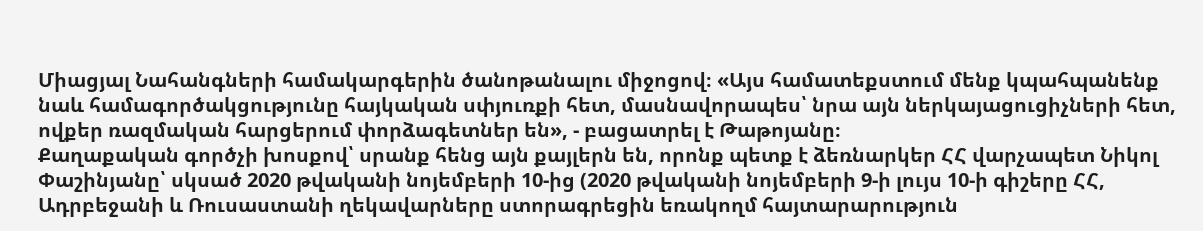Միացյալ Նահանգների համակարգերին ծանոթանալու միջոցով։ «Այս համատեքստում մենք կպահպանենք նաև համագործակցությունը հայկական սփյուռքի հետ, մասնավորապես՝ նրա այն ներկայացուցիչների հետ, ովքեր ռազմական հարցերում փորձագետներ են», - բացատրել է Թաթոյանը։
Քաղաքական գործչի խոսքով՝ սրանք հենց այն քայլերն են, որոնք պետք է ձեռնարկեր ՀՀ վարչապետ Նիկոլ Փաշինյանը՝ սկսած 2020 թվականի նոյեմբերի 10-ից (2020 թվականի նոյեմբերի 9-ի լույս 10-ի գիշերը ՀՀ, Ադրբեջանի և Ռուսաստանի ղեկավարները ստորագրեցին եռակողմ հայտարարություն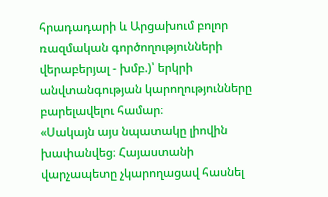հրադադարի և Արցախում բոլոր ռազմական գործողությունների վերաբերյալ - խմբ.)՝ երկրի անվտանգության կարողությունները բարելավելու համար։
«Սակայն այս նպատակը լիովին խափանվեց։ Հայաստանի վարչապետը չկարողացավ հասնել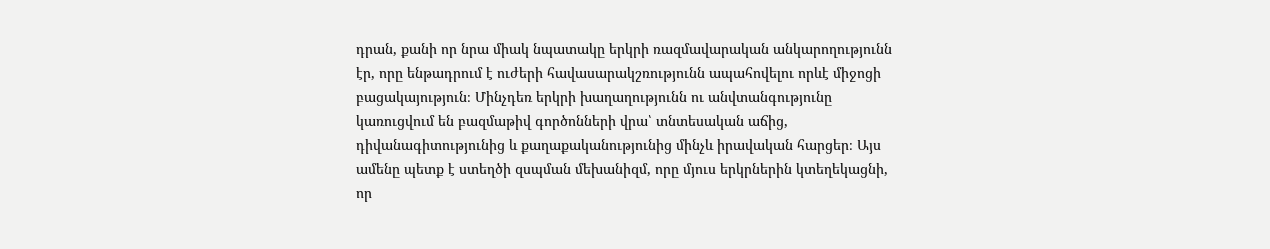դրան, քանի որ նրա միակ նպատակը երկրի ռազմավարական անկարողությունն էր, որը ենթադրում է ուժերի հավասարակշռությունն ապահովելու որևէ միջոցի բացակայություն։ Մինչդեռ երկրի խաղաղությունն ու անվտանգությունը կառուցվում են բազմաթիվ գործոնների վրա՝ տնտեսական աճից, դիվանագիտությունից և քաղաքականությունից մինչև իրավական հարցեր։ Այս ամենը պետք է ստեղծի զսպման մեխանիզմ, որը մյուս երկրներին կտեղեկացնի, որ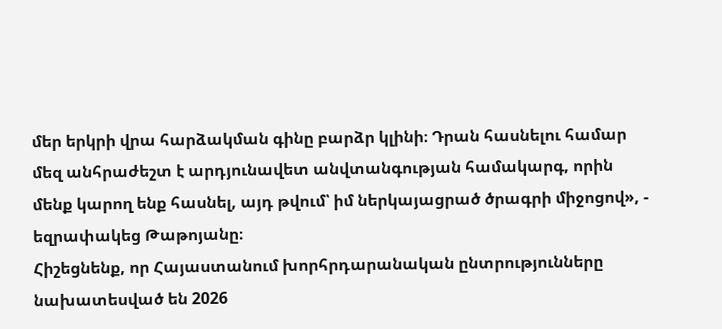մեր երկրի վրա հարձակման գինը բարձր կլինի։ Դրան հասնելու համար մեզ անհրաժեշտ է արդյունավետ անվտանգության համակարգ, որին մենք կարող ենք հասնել, այդ թվում՝ իմ ներկայացրած ծրագրի միջոցով», - եզրափակեց Թաթոյանը։
Հիշեցնենք, որ Հայաստանում խորհրդարանական ընտրությունները նախատեսված են 2026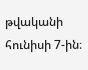թվականի հունիսի 7-ին։